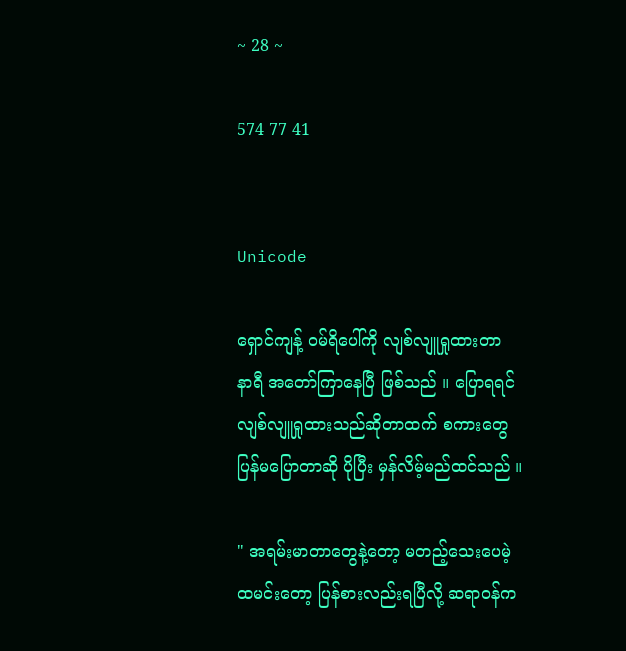~ 28 ~

574 77 41


Unicode

ရှောင်ကျန့် ၀မ်ရိပေါ်ကို လျစ်လျူရှုထားတာ
နာရီ အတော်ကြာနေပြီ ဖြစ်သည် ။ ပြောရရင်
လျစ်လျူရှုထားသည်ဆိုတာထက် စကားတွေ
ပြန်မပြောတာဆို ပိုပြီး မှန်လိမ့်မည်ထင်သည် ။

" အရမ်းမာတာတွေနဲ့တော့ မတည့်သေးပေမဲ့
ထမင်းတော့ ပြန်စားလည်းရပြီလို့ ဆရာ၀န်က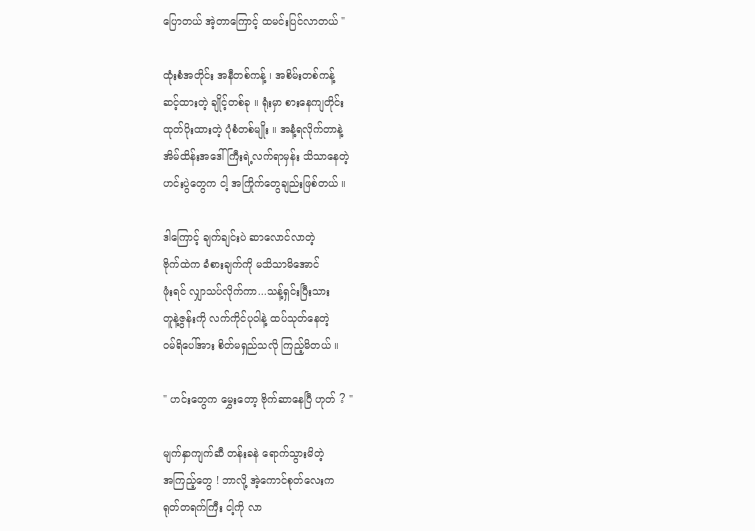ပြောတယ် အဲ့တာကြောင့် ထမင်းပြင်လာတယ် "

ထုံးစံအတိုင်း အနီတစ်ကန့် ၊ အစိမ်းတစ်ကန့်
ဆင့်ထားတဲ့ ချိုင့်တစ်ခု ။ ရုံးမှာ စားနေကျတိုင်း
ထုတ်ပိုးထားတဲ့ ပုံစံတစ်မျိုး ။ အနံ့ရလိုက်တာနဲ့
အိမ်ထိန်းအဒေါ်ကြီးရဲ့လက်ရာမှန်း သိသာနေတဲ့
ဟင်းပွဲတွေက ငါ့ အကြိုက်တွေချည်းဖြစ်တယ် ။

ဒါကြောင့် ချက်ချင်းပဲ ဆာလောင်လာတဲ့
ဗိုက်ထဲက ခံစားချက်ကို မသိသာမိအောင်
ဖုံးရင် လျှာသပ်လိုက်ကာ...သန့်ရှင်းပြီးသား
တူနဲ့ဇွန်းကို လက်ကိုင်ပုဝါနဲ့ ထပ်သုတ်နေတဲ့
၀မ်ရိပေါ်အား စိတ်မရှည်သလို ကြည့်မိတယ် ။

" ဟင်းတွေက မွှေးတော့ ဗိုက်ဆာနေပြီ ဟုတ် ? "

မျက်နှာကျက်ဆီ တန်းခနဲ ရောက်သွားမိတဲ့
အကြည့်တွေ ! ဘာလို့ အဲ့ကောင်စုတ်လေးက
ရုတ်တရက်ကြီး ငါ့ကို လာ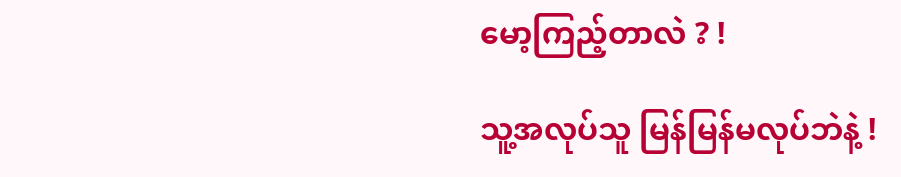မော့ကြည့်တာလဲ ? !

သူ့အလုပ်သူ မြန်မြန်မလုပ်ဘဲနဲ့ !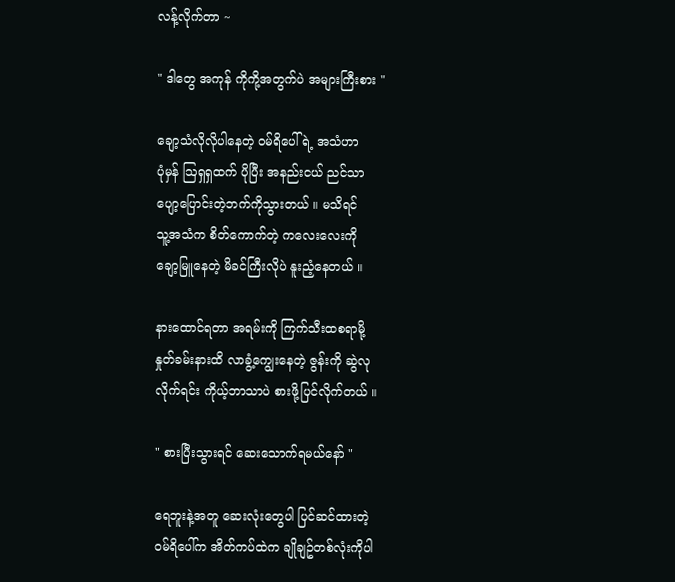လန့်လိုက်တာ ~

" ဒါတွေ အကုန် ကိုကို့အတွက်ပဲ အများကြီးစား "

ချော့သံလိုလိုပါနေတဲ့ ၀မ်ရိပေါ်ရဲ့ အသံဟာ
ပုံမှန် ဩရှရှထက် ပိုပြီး အနည်းငယ် ညင်သာ
ပျော့ပြောင်းတဲ့ဘက်ကိုသွားတယ် ။ မသိရင်
သူ့အသံက စိတ်ကောက်တဲ့ ကလေးလေးကို
ချော့မြူနေတဲ့ မိခင်ကြီးလိုပဲ နူးညံ့နေတယ် ။

နားထောင်ရတာ အရမ်းကို ကြက်သီးထစရာမို့
နှုတ်ခမ်းနားထိ လာခွံ့ကျွေးနေတဲ့ ဇွန်းကို ဆွဲလု
လိုက်ရင်း ကိုယ့်ဘာသာပဲ စားဖို့ပြင်လိုက်တယ် ။

" စားပြီးသွားရင် ဆေးသောက်ရမယ်နော် "

ရေဘူးနဲ့အတူ ဆေးလုံးတွေပါ ပြင်ဆင်ထားတဲ့
၀မ်ရိပေါ်က အိတ်ကပ်ထဲက ချိုချဥ်တစ်လုံးကိုပါ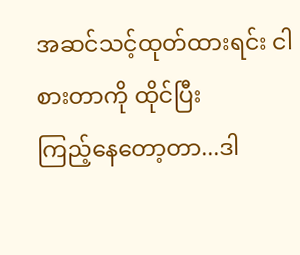အဆင်သင့်ထုတ်ထားရင်း ငါ စားတာကို ထိုင်ပြီး
ကြည့်နေတော့တာ...ဒါ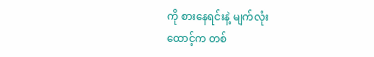ကို စားနေရင်းနဲ့ မျက်လုံး
ထောင့်က တစ်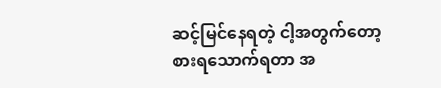ဆင့်မြင်နေရတဲ့ ငါ့အတွက်တော့
စားရသောက်ရတာ အ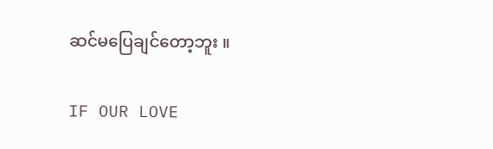ဆင်မပြေချင်တော့ဘူး ။

IF OUR LOVE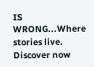IS WRONG...Where stories live. Discover now